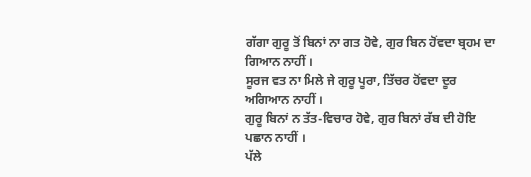ਗੱਗਾ ਗੁਰੂ ਤੋਂ ਬਿਨਾਂ ਨਾ ਗਤ ਹੋਵੇ, ਗੁਰ ਬਿਨ ਹੋਂਵਦਾ ਬ੍ਰਹਮ ਦਾ ਗਿਆਨ ਨਾਹੀਂ ।
ਸੂਰਜ ਵਤ ਨਾ ਮਿਲੇ ਜੇ ਗੁਰੂ ਪੂਰਾ, ਤਿੱਚਰ ਹੋਂਵਦਾ ਦੂਰ ਅਗਿਆਨ ਨਾਹੀਂ ।
ਗੁਰੂ ਬਿਨਾਂ ਨ ਤੱਤ-ਵਿਚਾਰ ਹੋਵੇ, ਗੁਰ ਬਿਨਾਂ ਰੱਬ ਦੀ ਹੋਇ ਪਛਾਨ ਨਾਹੀਂ ।
ਪੱਲੇ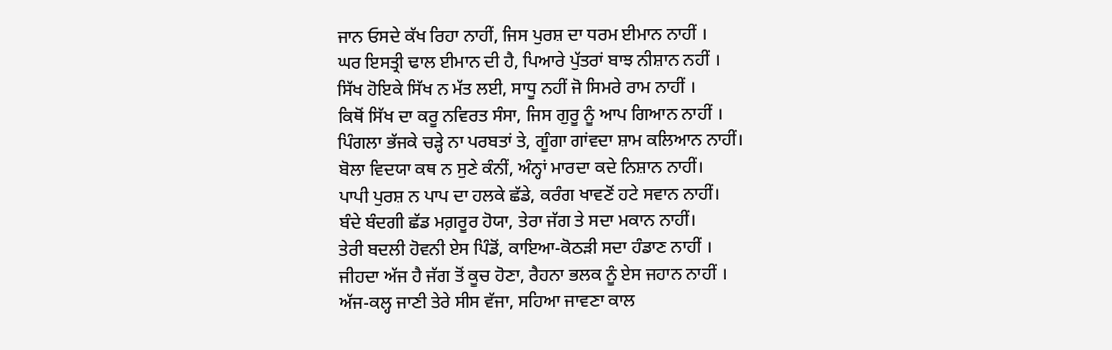ਜਾਨ ਓਸਦੇ ਕੱਖ ਰਿਹਾ ਨਾਹੀਂ, ਜਿਸ ਪੁਰਸ਼ ਦਾ ਧਰਮ ਈਮਾਨ ਨਾਹੀਂ ।
ਘਰ ਇਸਤ੍ਰੀ ਢਾਲ ਈਮਾਨ ਦੀ ਹੈ, ਪਿਆਰੇ ਪੁੱਤਰਾਂ ਬਾਝ ਨੀਸ਼ਾਨ ਨਹੀਂ ।
ਸਿੱਖ ਹੋਇਕੇ ਸਿੱਖ ਨ ਮੱਤ ਲਈ, ਸਾਧੂ ਨਹੀਂ ਜੋ ਸਿਮਰੇ ਰਾਮ ਨਾਹੀਂ ।
ਕਿਥੋਂ ਸਿੱਖ ਦਾ ਕਰੂ ਨਵਿਰਤ ਸੰਸਾ, ਜਿਸ ਗੁਰੂ ਨੂੰ ਆਪ ਗਿਆਨ ਨਾਹੀਂ ।
ਪਿੰਗਲਾ ਭੱਜਕੇ ਚੜ੍ਹੇ ਨਾ ਪਰਬਤਾਂ ਤੇ, ਗੂੰਗਾ ਗਾਂਵਦਾ ਸ਼ਾਮ ਕਲਿਆਨ ਨਾਹੀਂ।
ਬੋਲਾ ਵਿਦਯਾ ਕਥ ਨ ਸੁਣੇ ਕੰਨੀਂ, ਅੰਨ੍ਹਾਂ ਮਾਰਦਾ ਕਦੇ ਨਿਸ਼ਾਨ ਨਾਹੀਂ।
ਪਾਪੀ ਪੁਰਸ਼ ਨ ਪਾਪ ਦਾ ਹਲਕੇ ਛੱਡੇ, ਕਰੰਗ ਖਾਵਣੋਂ ਹਟੇ ਸਵਾਨ ਨਾਹੀਂ।
ਬੰਦੇ ਬੰਦਗੀ ਛੱਡ ਮਗ਼ਰੂਰ ਹੋਯਾ, ਤੇਰਾ ਜੱਗ ਤੇ ਸਦਾ ਮਕਾਨ ਨਾਹੀਂ।
ਤੇਰੀ ਬਦਲੀ ਹੋਵਨੀ ਏਸ ਪਿੰਡੋਂ, ਕਾਇਆ-ਕੋਠੜੀ ਸਦਾ ਹੰਡਾਣ ਨਾਹੀਂ ।
ਜੀਹਦਾ ਅੱਜ ਹੈ ਜੱਗ ਤੋਂ ਕੂਚ ਹੋਣਾ, ਰੈਹਨਾ ਭਲਕ ਨੂੰ ਏਸ ਜਹਾਨ ਨਾਹੀਂ ।
ਅੱਜ-ਕਲ੍ਹ ਜਾਣੀ ਤੇਰੇ ਸੀਸ ਵੱਜਾ, ਸਹਿਆ ਜਾਵਣਾ ਕਾਲ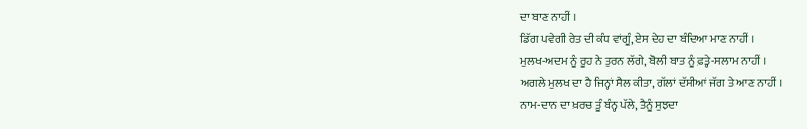ਦਾ ਬਾਣ ਨਾਹੀਂ ।
ਡਿੱਗ ਪਵੇਗੀ ਰੇਤ ਦੀ ਕੰਧ ਵਾਂਗੂੰ, ਏਸ ਦੇਹ ਦਾ ਬੰਦਿਆ ਮਾਣ ਨਾਹੀਂ ।
ਮੁਲਖ-ਅਦਮ ਨੂੰ ਰੂਹ ਨੇ ਤੁਰਨ ਲੱਗੇ, ਬੋਲੀ ਬਾਤ ਨੂੰ ਫ਼ਤ੍ਹੇ-ਸਲਾਮ ਨਾਹੀਂ ।
ਅਗਲੇ ਮੁਲਖ ਦਾ ਹੈ ਜਿਨ੍ਹਾਂ ਸੈਲ ਕੀਤਾ, ਗੱਲਾਂ ਦੱਸੀਆਂ ਜੱਗ ਤੇ ਆਣ ਨਾਹੀਂ ।
ਨਾਮ-ਦਾਨ ਦਾ ਖ਼ਰਚ ਤੂੰ ਬੰਨ੍ਹ ਪੱਲੇ, ਤੈਨੂੰ ਸੁਝਦਾ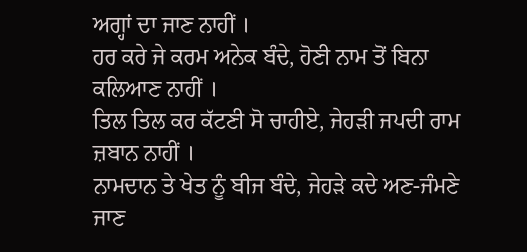ਅਗ੍ਹਾਂ ਦਾ ਜਾਣ ਨਾਹੀਂ ।
ਹਰ ਕਰੇ ਜੇ ਕਰਮ ਅਨੇਕ ਬੰਦੇ, ਹੋਣੀ ਨਾਮ ਤੋਂ ਬਿਨਾ ਕਲਿਆਣ ਨਾਹੀਂ ।
ਤਿਲ ਤਿਲ ਕਰ ਕੱਟਣੀ ਸੋ ਚਾਹੀਏ, ਜੇਹੜੀ ਜਪਦੀ ਰਾਮ ਜ਼ਬਾਨ ਨਾਹੀਂ ।
ਨਾਮਦਾਨ ਤੇ ਖੇਤ ਨੂੰ ਬੀਜ ਬੰਦੇ, ਜੇਹੜੇ ਕਦੇ ਅਣ-ਜੰਮਣੇ ਜਾਣ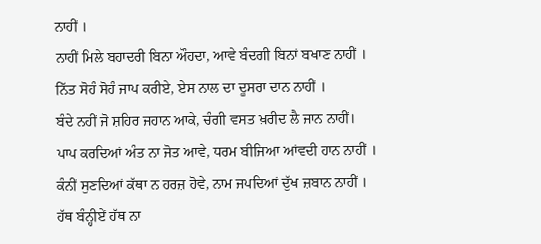ਨਾਹੀਂ ।
ਨਾਹੀਂ ਮਿਲੇ ਬਹਾਦਰੀ ਬਿਨਾ ਔਹਦਾ, ਆਵੇ ਬੰਦਗੀ ਬਿਨਾਂ ਬਖਾਣ ਨਾਹੀਂ ।
ਨਿੱਤ ਸੋਹੰ ਸੋਹੰ ਜਾਪ ਕਰੀਏ, ਏਸ ਨਾਲ ਦਾ ਦੂਸਰਾ ਦਾਨ ਨਾਹੀਂ ।
ਬੰਦੇ ਨਹੀਂ ਜੋ ਸ਼ਹਿਰ ਜਹਾਨ ਆਕੇ, ਚੰਗੀ ਵਸਤ ਖ਼ਰੀਦ ਲੈ ਜਾਨ ਨਾਹੀਂ।
ਪਾਪ ਕਰਦਿਆਂ ਅੰਤ ਨਾ ਜੋਤ ਆਵੇ, ਧਰਮ ਬੀਜਿਆ ਆਂਵਦੀ ਹਾਨ ਨਾਹੀਂ ।
ਕੰਨੀਂ ਸੁਣਦਿਆਂ ਕੱਥਾ ਨ ਹਰਜ਼ ਹੋਵੇ, ਨਾਮ ਜਪਦਿਆਂ ਦੁੱਖ ਜ਼ਬਾਨ ਨਾਹੀਂ ।
ਹੱਥ ਬੰਨ੍ਹੀਏਂ ਹੱਥ ਨਾ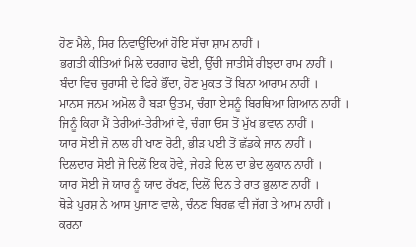ਹੋਣ ਮੈਲੇ, ਸਿਰ ਨਿਵਾਉਂਦਿਆਂ ਹੋਇ ਸੱਚਾ ਸ਼ਾਮ ਨਾਹੀਂ ।
ਭਗਤੀ ਕੀਤਿਆਂ ਮਿਲੇ ਦਰਗਾਹ ਢੋਈ, ਉੱਚੀ ਜਾਤੀਸੇਂ ਰੀਝਦਾ ਰਾਮ ਨਾਹੀਂ ।
ਬੰਦਾ ਵਿਚ ਚੁਰਾਸੀ ਦੇ ਫਿਰੇ ਭੌਂਦਾ, ਹੋਣ ਮੁਕਤ ਤੋਂ ਬਿਨਾ ਆਰਾਮ ਨਾਹੀਂ ।
ਮਾਨਸ ਜਨਮ ਅਮੋਲ ਹੈ ਬੜਾ ਉਤਮ, ਚੰਗਾ ਏਸਨੂੰ ਬਿਰਥਿਆ ਗਿਆਨ ਨਾਹੀਂ ।
ਜਿਨੂੰ ਕਿਹਾ ਮੈਂ ਤੇਰੀਆਂ-ਤੇਰੀਆਂ ਵੇ, ਚੰਗਾ ਓਸ ਤੋਂ ਮੁੱਖ ਭਵਾਨ ਨਾਹੀਂ ।
ਯਾਰ ਸੋਈ ਜੋ ਨਾਲ ਹੀ ਖਾਣ ਰੋਟੀ, ਭੀੜ ਪਈ ਤੋਂ ਛੱਡਕੇ ਜਾਨ ਨਾਹੀਂ ।
ਦਿਲਦਾਰ ਸੋਈ ਜੋ ਦਿਲੋਂ ਇਕ ਹੋਵੇ, ਜੇਹੜੇ ਦਿਲ ਦਾ ਭੇਦ ਲੁਕਾਨ ਨਾਹੀਂ ।
ਯਾਰ ਸੋਈ ਜੋ ਯਾਰ ਨੂੰ ਯਾਦ ਰੱਖਣ, ਦਿਲੋਂ ਦਿਨ ਤੇ ਰਾਤ ਭੁਲਾਣ ਨਾਹੀਂ ।
ਥੋੜੇ ਪੁਰਸ਼ ਨੇ ਆਸ ਪੁਜਾਣ ਵਾਲੇ, ਚੰਨਣ ਬਿਰਛ ਵੀ ਜੱਗ ਤੇ ਆਮ ਨਾਹੀਂ ।
ਕਰਨਾ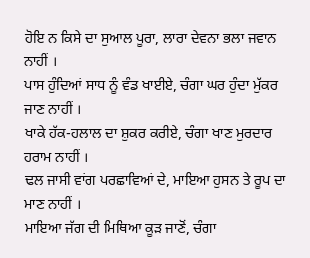ਹੋਇ ਨ ਕਿਸੇ ਦਾ ਸੁਆਲ ਪੂਰਾ, ਲਾਰਾ ਦੇਵਨਾ ਭਲਾ ਜਵਾਨ ਨਾਹੀਂ ।
ਪਾਸ ਹੁੰਦਿਆਂ ਸਾਧ ਨੂੰ ਵੰਡ ਖਾਈਏ, ਚੰਗਾ ਘਰ ਹੁੰਦਾ ਮੁੱਕਰ ਜਾਣ ਨਾਹੀਂ ।
ਖਾਕੇ ਹੱਕ-ਹਲਾਲ ਦਾ ਸ਼ੁਕਰ ਕਰੀਏ, ਚੰਗਾ ਖਾਣ ਮੁਰਦਾਰ ਹਰਾਮ ਨਾਹੀਂ ।
ਢਲ ਜਾਸੀ ਵਾਂਗ ਪਰਛਾਵਿਆਂ ਦੇ, ਮਾਇਆ ਹੁਸਨ ਤੇ ਰੂਪ ਦਾ ਮਾਣ ਨਾਹੀਂ ।
ਮਾਇਆ ਜੱਗ ਦੀ ਮਿਥਿਆ ਕੂੜ ਜਾਣੋਂ, ਚੰਗਾ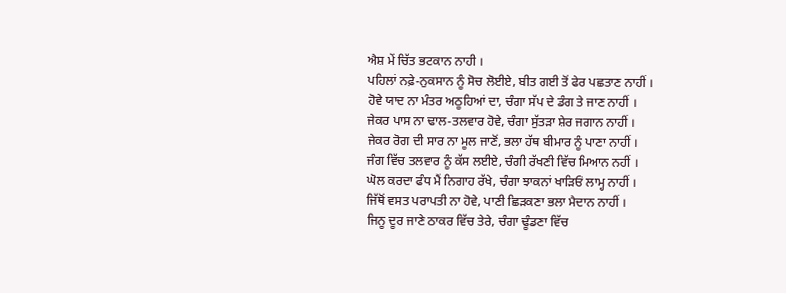ਐਸ਼ ਮੇਂ ਚਿੱਤ ਭਟਕਾਨ ਨਾਹੀ ।
ਪਹਿਲਾਂ ਨਫ਼ੇ-ਨੁਕਸਾਨ ਨੂੰ ਸੋਚ ਲੋਈਏ, ਬੀਤ ਗਈ ਤੋਂ ਫੇਰ ਪਛਤਾਣ ਨਾਹੀਂ ।
ਹੋਵੇ ਯਾਦ ਨਾ ਮੰਤਰ ਅਠੂਹਿਆਂ ਦਾ, ਚੰਗਾ ਸੱਪ ਦੇ ਡੰਗ ਤੇ ਜਾਣ ਨਾਹੀਂ ।
ਜੇਕਰ ਪਾਸ ਨਾ ਢਾਲ-ਤਲਵਾਰ ਹੋਵੇ, ਚੰਗਾ ਸੁੱਤੜਾ ਸ਼ੇਰ ਜਗਾਨ ਨਾਹੀਂ ।
ਜੇਕਰ ਰੋਗ ਦੀ ਸਾਰ ਨਾ ਮੂਲ ਜਾਣੋਂ, ਭਲਾ ਹੱਥ ਬੀਮਾਰ ਨੂੰ ਪਾਣਾ ਨਾਹੀਂ ।
ਜੰਗ ਵਿੱਚ ਤਲਵਾਰ ਨੂੰ ਕੱਸ ਲਈਏ, ਚੰਗੀ ਰੱਖਣੀ ਵਿੱਚ ਮਿਆਨ ਨਹੀਂ ।
ਘੋਲ ਕਰਦਾ ਫੰਧ ਮੈਂ ਨਿਗਾਹ ਰੱਖੇ, ਚੰਗਾ ਝਾਕਨਾਂ ਖਾੜਿਓਂ ਲਾਮ੍ਹ ਨਾਹੀਂ ।
ਜਿੱਥੋਂ ਵਸਤ ਪਰਾਪਤੀ ਨਾ ਹੋਵੇ, ਪਾਣੀ ਛਿੜਕਣਾ ਭਲਾ ਮੈਦਾਨ ਨਾਹੀਂ ।
ਜਿਨੂ ਦੂਰ ਜਾਣੇ ਠਾਕਰ ਵਿੱਚ ਤੇਰੇ, ਚੰਗਾ ਢੂੰਡਣਾ ਵਿੱਚ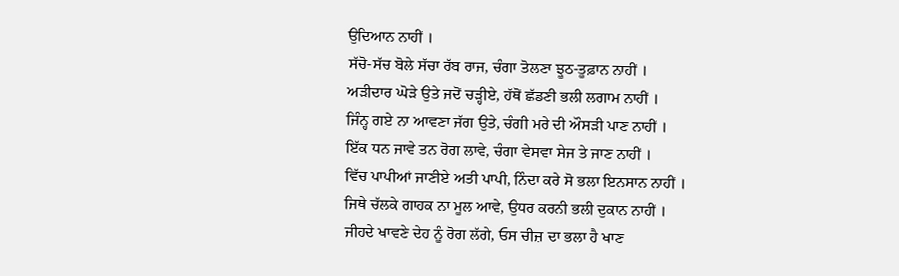ਉਦਿਆਨ ਨਾਹੀਂ ।
ਸੱਚੋ-ਸੱਚ ਬੋਲੇ ਸੱਚਾ ਰੱਬ ਰਾਜ, ਚੰਗਾ ਤੋਲਣਾ ਝੂਠ-ਤੂਫ਼ਾਨ ਨਾਹੀਂ ।
ਅੜੀਦਾਰ ਘੋੜੇ ਉਤੇ ਜਦੋਂ ਚੜ੍ਹੀਏ, ਹੱਥੋਂ ਛੱਡਣੀ ਭਲੀ ਲਗਾਮ ਨਾਹੀਂ ।
ਜਿੰਨ੍ਹ ਗਏ ਨਾ ਆਵਣਾ ਜੱਗ ਉਤੇ, ਚੰਗੀ ਮਰੇ ਦੀ ਔਸੜੀ ਪਾਣ ਨਾਹੀਂ ।
ਇੱਕ ਧਨ ਜਾਵੇ ਤਨ ਰੋਗ ਲਾਵੇ, ਚੰਗਾ ਵੇਸਵਾ ਸੇਜ ਤੇ ਜਾਣ ਨਾਹੀਂ ।
ਵਿੱਚ ਪਾਪੀਆਂ ਜਾਣੀਏ ਅਤੀ ਪਾਪੀ, ਨਿੰਦਾ ਕਰੇ ਸੋ ਭਲਾ ਇਨਸਾਨ ਨਾਹੀਂ ।
ਜਿਥੇ ਚੱਲਕੇ ਗਾਹਕ ਨਾ ਮੂਲ ਆਵੇ, ਉਧਰ ਕਰਨੀ ਭਲੀ ਦੁਕਾਨ ਨਾਹੀਂ ।
ਜੀਹਦੇ ਖਾਵਣੇ ਦੇਹ ਨੂੰ ਰੋਗ ਲੱਗੇ, ਓਸ ਚੀਜ਼ ਦਾ ਭਲਾ ਹੈ ਖਾਣ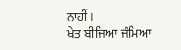ਨਾਹੀਂ ।
ਖੇਤ ਬੀਜਿਆ ਜੰਮਿਆ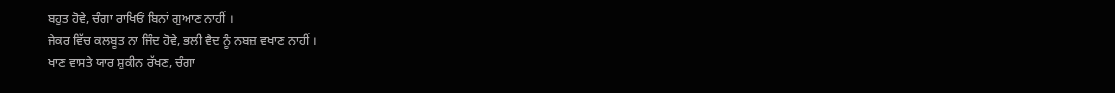ਬਹੁਤ ਹੋਵੇ, ਚੰਗਾ ਰਾਖਿਓਂ ਬਿਨਾਂ ਗੁਆਣ ਨਾਹੀਂ ।
ਜੇਕਰ ਵਿੱਚ ਕਲਬੂਤ ਨਾ ਜਿੰਦ ਹੋਵੇ, ਭਲੀ ਵੈਦ ਨੂੰ ਨਬਜ਼ ਵਖਾਣ ਨਾਹੀਂ ।
ਖਾਣ ਵਾਸਤੇ ਯਾਰ ਸ਼ੁਕੀਨ ਰੱਖਣ, ਚੰਗਾ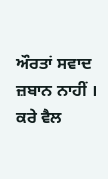ਔਰਤਾਂ ਸਵਾਦ ਜ਼ਬਾਨ ਨਾਹੀਂ ।
ਕਰੇ ਵੈਲ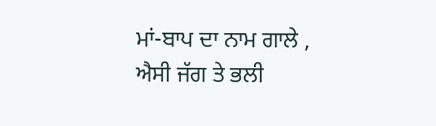ਮਾਂ-ਬਾਪ ਦਾ ਨਾਮ ਗਾਲੇ , ਐਸੀ ਜੱਗ ਤੇ ਭਲੀ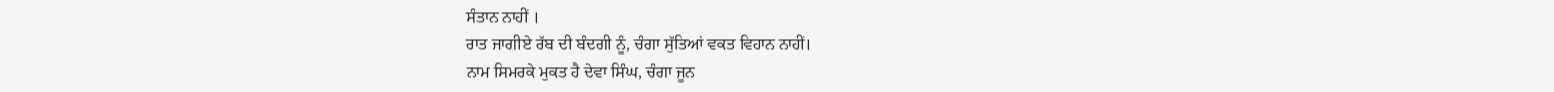ਸੰਤਾਨ ਨਾਹੀਂ ।
ਰਾਤ ਜਾਗੀਏ ਰੱਬ ਦੀ ਬੰਦਗੀ ਨੂੰ, ਚੰਗਾ ਸੁੱਤਿਆਂ ਵਕਤ ਵਿਹਾਨ ਨਾਹੀਂ।
ਨਾਮ ਸਿਮਰਕੇ ਮੁਕਤ ਹੈ ਦੇਵਾ ਸਿੰਘ, ਚੰਗਾ ਜੂਨ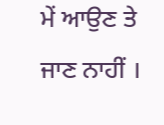ਮੇਂ ਆਉਣ ਤੇ ਜਾਣ ਨਾਹੀਂ ।